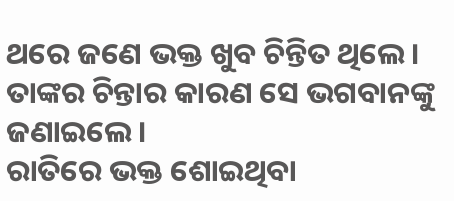ଥରେ ଜଣେ ଭକ୍ତ ଖୁବ ଚିନ୍ତିତ ଥିଲେ । ତାଙ୍କର ଚିନ୍ତାର କାରଣ ସେ ଭଗବାନଙ୍କୁ ଜଣାଇଲେ ।
ରାତିରେ ଭକ୍ତ ଶୋଇଥିବା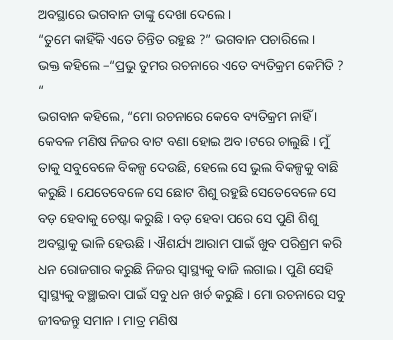ଅବସ୍ଥାରେ ଭଗବାନ ତାଙ୍କୁ ଦେଖା ଦେଲେ ।
“ତୁମେ କାହିଁକି ଏତେ ଚିନ୍ତିତ ରହୁଛ ?” ଭଗବାନ ପଚାରିଲେ ।
ଭକ୍ତ କହିଲେ –“ପ୍ରଭୁ ତୁମର ରଚନାରେ ଏତେ ବ୍ୟତିକ୍ରମ କେମିତି ? “
ଭଗବାନ କହିଲେ, “ମୋ ରଚନାରେ କେବେ ବ୍ୟତିକ୍ରମ ନାହିଁ । କେବଳ ମଣିଷ ନିଜର ବାଟ ବଣା ହୋଇ ଅବ।ଟରେ ଚାଲୁଛି । ମୁଁ ତାକୁ ସବୁବେଳେ ବିକଳ୍ପ ଦେଉଛି, ହେଲେ ସେ ଭୁଲ ବିକଳ୍ପକୁ ବାଛି କରୁଛି । ଯେତେବେଳେ ସେ ଛୋଟ ଶିଶୁ ରହୁଛି ସେତେବେଳେ ସେ ବଡ଼ ହେବାକୁ ଚେଷ୍ଟା କରୁଛି । ବଡ଼ ହେବା ପରେ ସେ ପୁଣି ଶିଶୁ ଅବସ୍ଥାକୁ ଭାଳି ହେଊଛି । ଐଶର୍ଯ୍ୟ ଆରାମ ପାଇଁ ଖୁବ ପରିଶ୍ରମ କରି ଧନ ରୋଜଗାର କରୁଛି ନିଜର ସ୍ୱାସ୍ଥ୍ୟକୁ ବାଜି ଲଗାଇ । ପୁଣି ସେହି ସ୍ୱାସ୍ଥ୍ୟକୁ ବଞ୍ଛାଇବା ପାଇଁ ସବୁ ଧନ ଖର୍ଚ କରୁଛି । ମୋ ରଚନାରେ ସବୁ ଜୀବଜନ୍ତୁ ସମାନ । ମାତ୍ର ମଣିଷ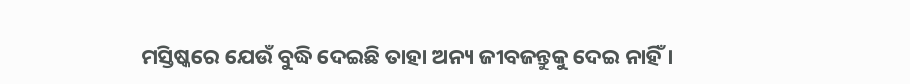ମସ୍ତିଷ୍କରେ ଯେଉଁ ବୁଦ୍ଧି ଦେଇଛି ତାହା ଅନ୍ୟ ଜୀବଜନ୍ତୁକୁ ଦେଇ ନାହିଁ ।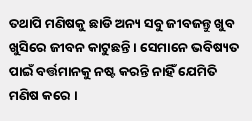ତଥାପି ମଣିଷକୁ ଛାଡି ଅନ୍ୟ ସବୁ ଜୀବଜନ୍ତୁ ଖୁବ ଖୁସିରେ ଜୀବନ କାଟୁଛନ୍ତି । ସେମାନେ ଭବିଷ୍ୟତ ପାଇଁ ବର୍ତ୍ତମାନକୁ ନଷ୍ଟ କରନ୍ତି ନାହିଁ ଯେମିତି ମଣିଷ କରେ ।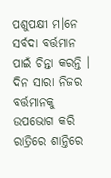ପଶୁପକ୍ଷୀ ମ।ନେ ସର୍ବଦା ବର୍ତ୍ତମାନ ପାଇଁ ଚିନ୍ତା କରନ୍ତି । ଦିନ ସାରା ନିଜର ବର୍ତ୍ତମାନକୁ ଉପଭୋଗ କରି ରାତ୍ରିରେ ଶାନ୍ତିରେ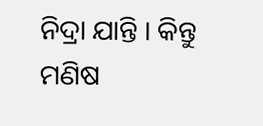ନିଦ୍ରା ଯାନ୍ତି । କିନ୍ତୁ ମଣିଷ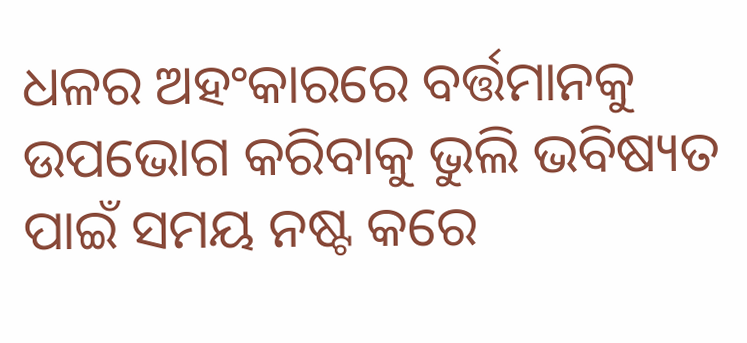ଧଳର ଅହଂକାରରେ ବର୍ତ୍ତମାନକୁ ଉପଭୋଗ କରିବାକୁ ଭୁଲି ଭବିଷ୍ୟତ ପାଇଁ ସମୟ ନଷ୍ଟ କରେ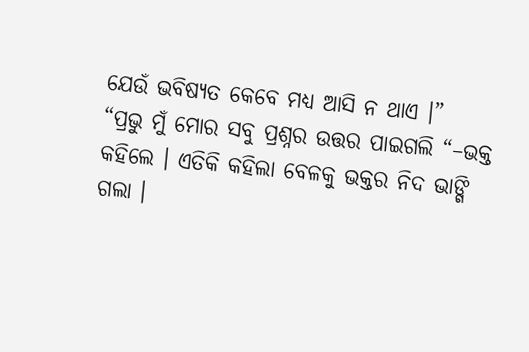ଯେଉଁ ଭବିଷ୍ୟତ କେବେ ମଧ୍ୟ ଆସି ନ ଥାଏ ।”
“ପ୍ରଭୁ ମୁଁ ମୋର ସବୁ ପ୍ରଶ୍ନର ଉତ୍ତର ପାଇଗଲି “–ଭକ୍ତ କହିଲେ । ଏତିକି କହିଲା ବେଳକୁ ଭକ୍ତର ନିଦ ଭାଙ୍ଗି ଗଲା ।